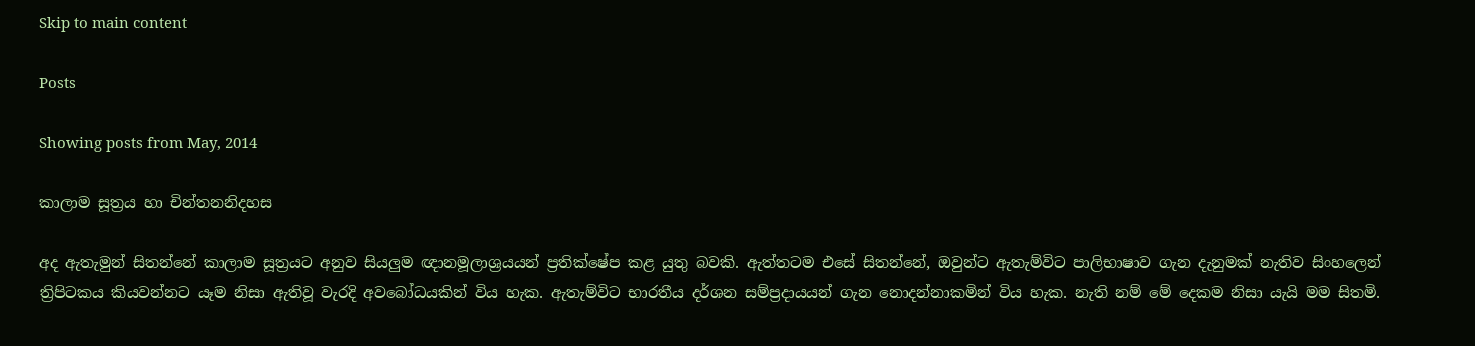Skip to main content

Posts

Showing posts from May, 2014

කාලාම සූත්‍රය හා චින්තනනිදහස

අද ඇතැමුන් සිතන්නේ කාලාම සූත්‍රයට අනුව සියලුම ඥානමූලාශ්‍රයයන් ප්‍රතික්ෂේප කළ යුතු බවකි. ඇත්තටම එසේ සිතන්නේ, ඔවුන්ට ඇතැම්විට පාලිභාෂාව ගැන දැනුමක් නැතිව සිංහලෙන් ත්‍රිපිටකය කියවන්නට යෑම නිසා ඇතිවූ වැරදි අවබෝධයකින් විය හැක. ඇතැම්විට භාරතීය දර්ශන සම්ප්‍රදායයන් ගැන නොදන්නාකමින් විය හැක. නැති නම් මේ දෙකම නිසා යැයි මම සිතමි.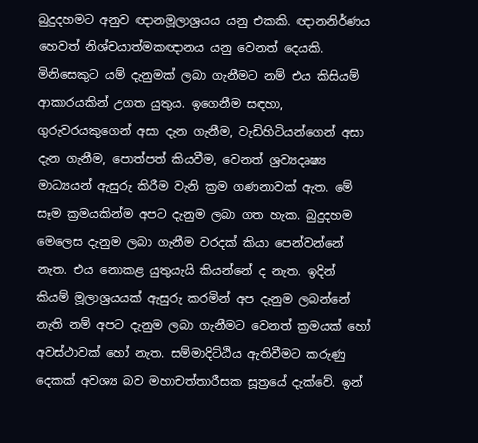බුදුදහමට අනුව ඥානමූලාශ්‍රයය යනු එකකි. ඥානනිර්ණය හෙවත් නිශ්චයාත්මකඥානය යනු වෙනත් දෙයකි. මිනිසෙකුට යම් දැනුමක් ලබා ගැනීමට නම් එය කිසියම් ආකාරයකින් උගත යුතුය. ඉගෙනීම සඳහා, ගුරුවරයකුගෙන් අසා දැන ගැනීම, වැඩිහිටියන්ගෙන් අසා දැන ගැනීම, පොත්පත් කියවීම, වෙනත් ශ්‍රව්‍යදෘෂ්‍ය මාධ්‍යයන් ඇසුරු කිරීම වැනි ක්‍රම ගණනාවක් ඇත. මේ සෑම ක්‍රමයකින්ම අපට දැනුම ලබා ගත හැක. බුදුදහම මෙලෙස දැනුම ලබා ගැනීම වරදක් කියා පෙන්වන්නේ නැත. එය නොකළ යුතුයැයි කියන්නේ ද නැත. ඉදින් කියම් මූලාශ්‍රයයක් ඇසුරු කරමින් අප දැනුම ලබන්නේ නැති නම් අපට දැනුම ලබා ගැනීමට වෙනත් ක්‍රමයක් හෝ අවස්ථාවක් හෝ නැත. සම්මාදිට්ඨිය ඇතිවීමට කරුණු දෙකක් අවශ්‍ය බව මහාචත්තාරීසක සූත්‍රයේ දැක්වේ. ඉන්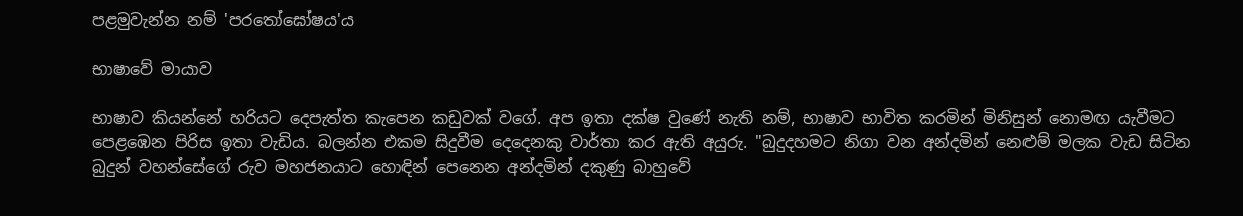පළමුවැන්න නම් 'පරතෝඝෝෂය'ය

භාෂාවේ මායාව

භාෂාව කියන්නේ හරියට දෙපැත්ත කැපෙන කඩුවක් වගේ. අප ඉතා දක්ෂ වුණේ නැති නම්, භාෂාව භාවිත කරමින් මිනිසුන් නොමඟ යැවීමට පෙළඹෙන පිරිස ඉතා වැඩිය. බලන්න එකම සිදුවීම දෙදෙනකු වාර්තා කර ඇති අයුරු. "බුදුදහමට නිගා වන අන්දමින් නෙළුම් මලක වැඩ සිටින බුදුන් වහන්සේගේ රුව මහජනයාට හොඳින් පෙනෙන අන්දමින් දකුණු බාහුවේ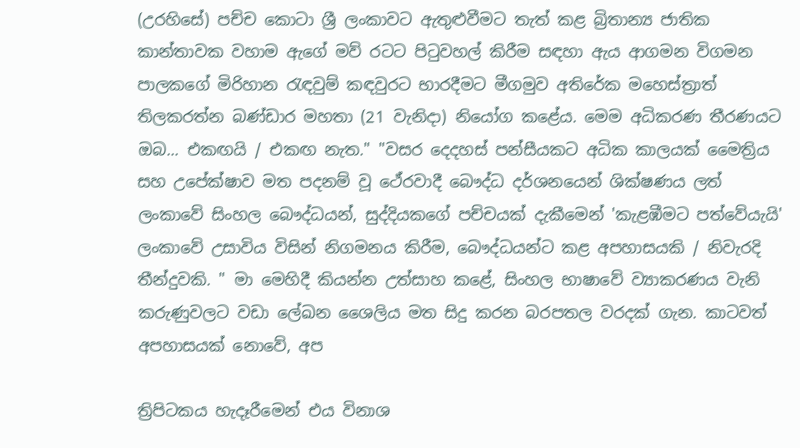(උරහිසේ) පච්ච කොටා ශ්‍රී ලංකාවට ඇතුළුවීමට තැත් කළ බ්‍රිතාන්‍ය ජාතික කාන්තාවක වහාම ඇගේ මව් රටට පිටුවහල් කිරීම සඳහා ඇය ආගමන විගමන පාලකගේ මිරිහාන රැඳවුම් කඳවුරට භාරදීමට මීගමුව අතිරේක මහෙස්‌ත්‍රාත් තිලකරත්න බණ්‌ඩාර මහතා (21 වැනිදා) නියෝග කළේය. මෙම අධිකරණ තීරණයට ඔබ... එකඟයි / එකඟ නැත." "වසර දෙදහස් පන්සීයකට අධික කාලයක් මෛත්‍රිය සහ උපේක්ෂාව මත පදනම් වූ ථේරවාදී බෞද්ධ දර්ශනයෙන් ශික්ෂණය ලත් ලංකාවේ සිංහල බෞද්ධයන්, සුද්දියකගේ පච්චයක් දැකීමෙන් 'කැළඹීමට පත්වේයැයි' ලංකාවේ උසාවිය විසින් නිගමනය කිරීම, බෞද්ධයන්ට කළ අපහාසයකි / නිවැරදි තීන්දුවකි. " මා මෙහිදී කියන්න උත්සාහ කළේ, සිංහල භාෂාවේ ව්‍යාකරණය වැනි කරුණුවලට වඩා ලේඛන ශෛලිය මත සිදු කරන බරපතල වරදක් ගැන. කාටවත් අපහාසයක් නොවේ, අප

ත්‍රිපිටකය හැදෑරීමෙන් එය විනාශ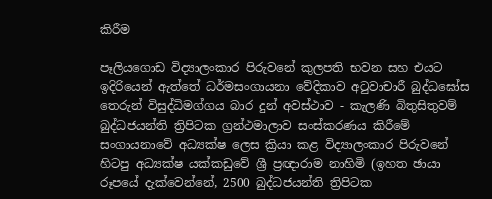කිරීම

පෑලියගොඩ විද්‍යාලංකාර පිරුවනේ කුලපති භවන සහ එයට ඉදිරියෙන් ඇත්තේ ධර්මසංගායනා වේදිකාව අටුවාචාරී බුද්ධඝෝස තෙරුන් විසුද්ධිමග්ගය බාර දුන් අවස්ථාව - කැලණි බිතුසිතුවම් බුද්ධජයන්ති ත්‍රිපිටක ග්‍රන්ථමාලාව සංස්කරණය කිරීමේ සංගායනාවේ අධ්‍යක්ෂ ලෙස ක්‍රියා කළ විද්‍යාලංකාර පිරුවනේ හිටපු අධ්‍යක්ෂ යක්කඩුවේ ශ්‍රී ප්‍රඥාරාම නාහිමි (ඉහත ඡායා රූපයේ දැක්වෙන්නේ, 2500 බුද්ධජයන්ති ත්‍රිපිටක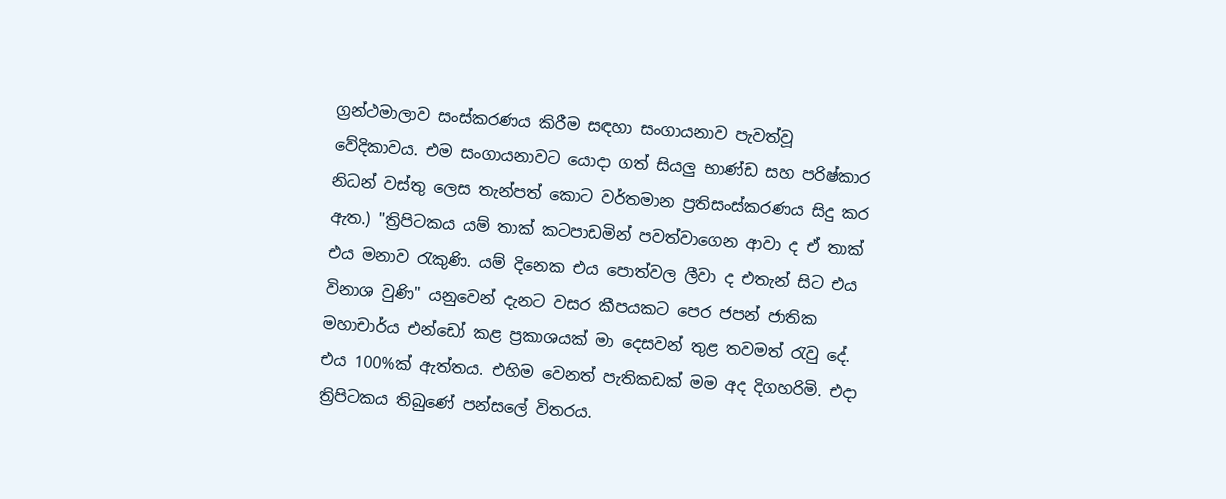ග්‍රන්ථමාලාව සංස්කරණය කිරීම සඳහා සංගායනාව පැවත්වූ වේදිකාවය. එම සංගායනාවට යොදා ගත් සියලු භාණ්ඩ සහ පරිෂ්කාර නිධන් වස්තු ලෙස තැන්පත් කොට වර්තමාන ප්‍රතිසංස්කරණය සිදු කර ඇත.) "ත්‍රිපිටකය යම් තාක් කටපාඩමින් පවත්වාගෙන ආවා ද ඒ තාක් එය මනාව රැකුණි. යම් දිනෙක එය පොත්වල ලීවා ද එතැන් සිට එය විනාශ වුණි" යනුවෙන් දැනට වසර කීපයකට පෙර ජපන් ජාතික මහාචාර්ය එන්ඩෝ කළ ප්‍රකාශයක් මා දෙසවන් තුළ තවමත් රැවු දේ. එය 100%ක් ඇත්තය. එහිම වෙනත් පැතිකඩක් මම අද දිගහරිමි. එදා ත්‍රිපිටකය තිබුණේ පන්සලේ විතරය.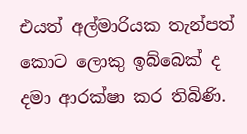එයත් අල්මාරියක තැන්පත් කොට ලොකු ඉබ්බෙක් ද දමා ආරක්ෂා කර තිබිණි.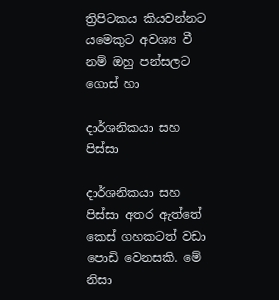ත්‍රිපිටකය කියවන්නට යමෙකුට අවශ්‍ය වී නම් ඔහු පන්සලට ගොස් හා

දාර්ශනිකයා සහ පිස්සා

දාර්ශනිකයා සහ පිස්සා අතර ඇත්තේ කෙස් ගහකටත් වඩා පොඩි වෙනසකි. මේ නිසා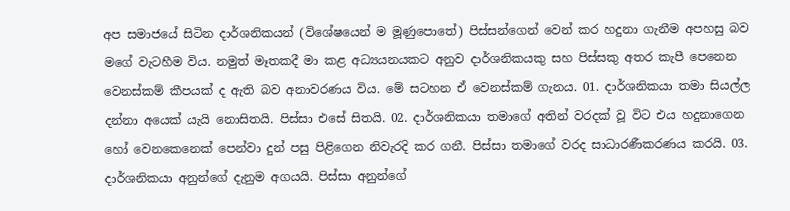අප සමාජයේ සිටින දාර්ශනිකයන් (විශේෂයෙන් ම මූණුපොතේ) පිස්සන්ගෙන් වෙන් කර හදුනා ගැනීම අපහසු බව මගේ වැටහීම විය. නමුත් මෑතකදී මා කළ අධ්‍යයනයකට අනුව දාර්ශනිකයකු සහ පිස්සකු අතර කැපී පෙනෙන වෙනස්කම් කීපයක් ද ඇති බව අනාවරණය විය. මේ සටහන ඒ වෙනස්කම් ගැනය. 01. දාර්ශනිකයා තමා සියල්ල දන්නා අයෙක් යැයි නොසිතයි. පිස්සා එසේ සිතයි. 02. දාර්ශනිකයා තමාගේ අතින් වරදක් වූ විට එය හදුනාගෙන හෝ වෙනකෙනෙක් පෙන්වා දුන් පසු පිළිගෙන නිවැරදි කර ගනී. පිස්සා තමාගේ වරද සාධාරණීකරණය කරයි. 03. දාර්ශනිකයා අනුන්ගේ දැනුම අගයයි. පිස්සා අනුන්ගේ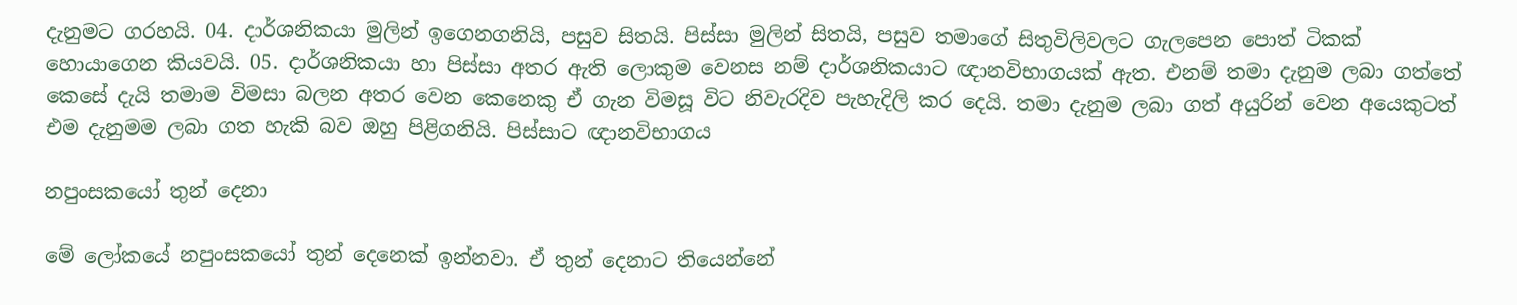දැනුමට ගරහයි. 04. දාර්ශනිකයා මුලින් ඉගෙනගනියි, පසුව සිතයි. පිස්සා මුලින් සිතයි, පසුව තමාගේ සිතුවිලිවලට ගැලපෙන පොත් ටිකක් හොයාගෙන කියවයි. 05. දාර්ශනිකයා හා පිස්සා අතර ඇති ලොකුම වෙනස නම් දාර්ශනිකයාට ඥානවිභාගයක් ඇත. එනම් තමා දැනුම ලබා ගත්තේ කෙසේ දැයි තමාම විමසා බලන අතර වෙන කෙනෙකු ඒ ගැන විමසූ විට නිවැරදිව පැහැදිලි කර දෙයි. තමා දැනුම ලබා ගත් අයුරින් වෙන අයෙකුටත් එම දැනුමම ලබා ගත හැකි බව ඔහු පිළිගනියි. පිස්සාට ඥානවිභාගය

නපුංසකයෝ තුන් දෙනා

මේ ලෝකයේ නපුංසකයෝ තුන් දෙනෙක් ඉන්නවා. ඒ තුන් දෙනාට තියෙන්නේ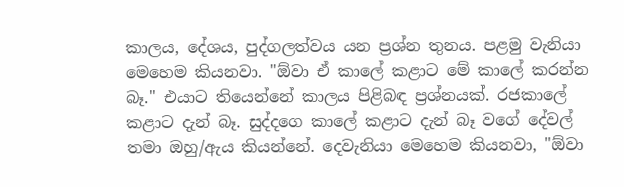කාලය, දේශය, පුද්ගලත්වය යන ප්‍රශ්න තුනය. පළමු වැනියා මෙහෙම කියනවා. "ඕවා ඒ කාලේ කළාට මේ කාලේ කරන්න බෑ." එයාට තියෙන්නේ කාලය පිළිබඳ ප්‍රශ්නයක්. රජකාලේ කළාට දැන් බෑ. සුද්දගෙ කාලේ කළාට දැන් බෑ වගේ දේවල් තමා ඔහු/ඇය කියන්නේ. දෙවැනියා මෙහෙම කියනවා, "ඕවා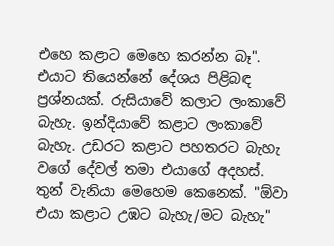එහෙ කළාට මෙහෙ කරන්න බෑ". එයාට තියෙන්නේ දේශය පිළිබඳ ප්‍රශ්නයක්. රුසියාවේ කලාට ලංකාවේ බැහැ. ඉන්දියාවේ කළාට ලංකාවේ බැහැ. උඩරට කළාට පහතරට බැහැ වගේ දේවල් තමා එයාගේ අදහස්. තුන් වැනියා මෙහෙම කෙනෙක්. "ඕවා එයා කළාට උඹට බැහැ/මට බැහැ"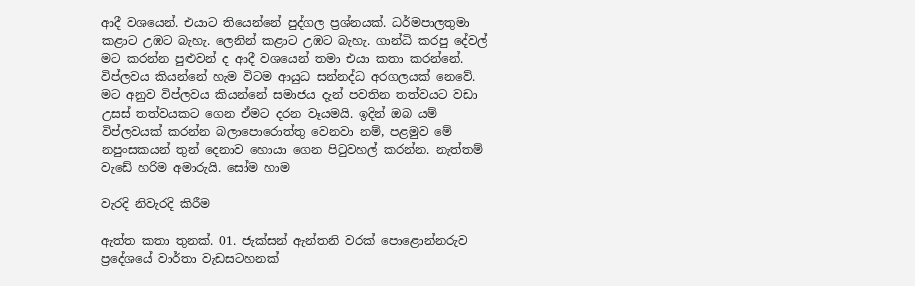ආදී වශයෙන්. එයාට තියෙන්නේ පුද්ගල ප්‍රශ්නයක්. ධර්මපාලතුමා කළාට උඹට බැහැ. ලෙනින් කළාට උඹට බැහැ. ගාන්ධි කරපු දේවල් මට කරන්න පුළුවන් ද ආදී වශයෙන් තමා එයා කතා කරන්නේ. විප්ලවය කියන්නේ හැම විටම ආයුධ සන්නද්ධ අරගලයක් නෙවේ. මට අනුව විප්ලවය කියන්නේ සමාජය දැන් පවතින තත්වයට වඩා උසස් තත්වයකට ගෙන ඒමට දරන වෑයමයි. ඉදින් ඔබ යම් විප්ලවයක් කරන්න බලාපොරොත්තු වෙනවා නම්, පළමුව මේ නපුංසකයන් තුන් දෙනාව හොයා ගෙන පිටුවහල් කරන්න. නැත්තම් වැඩේ හරිම අමාරුයි. සෝම හාම

වැරදි නිවැරදි කිරීම

ඇත්ත කතා තුනක්. 01. ජැක්සන් ඇන්තනි වරක් පොළොන්නරුව ප්‍රදේශයේ වාර්තා වැඩසටහනක්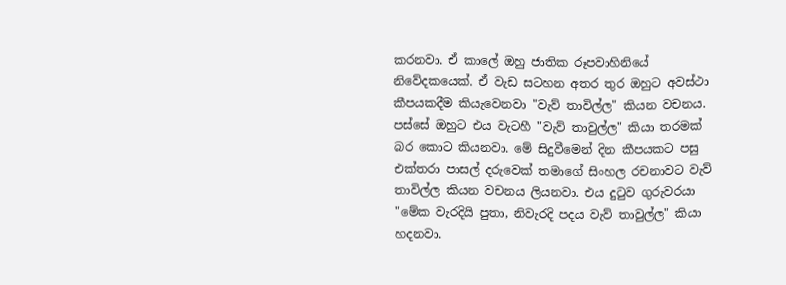කරනවා. ඒ කාලේ ඔහු ජාතික රූපවාහිනියේ නිවේදකයෙක්. ඒ වැඩ සටහන අතර තුර ඔහුට අවස්ථා කීපයකදීම කියැවෙනවා "වැව් තාවිල්ල" කියන වචනය. පස්සේ ඔහුට එය වැටහී "වැව් තාවුල්ල" කියා තරමක් බර කොට කියනවා. මේ සිදුවීමෙන් දින කීපයකට පසු එක්තරා පාසල් දරුවෙක් තමාගේ සිංහල රචනාවට වැව් තාවිල්ල කියන වචනය ලියනවා. එය දුටුව ගුරුවරයා "මේක වැරදියි පුතා, නිවැරදි පදය වැව් තාවුල්ල" කියා හදනවා.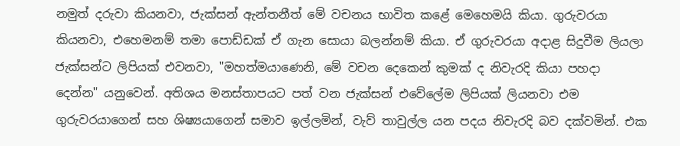නමුත් දරුවා කියනවා, ජැක්සන් ඇන්තනීත් මේ වචනය භාවිත කළේ මෙහෙමයි කියා. ගුරුවරයා කියනවා, එහෙමනම් තමා පොඩ්ඩක් ඒ ගැන සොයා බලන්නම් කියා. ඒ ගුරුවරයා අදාළ සිදුවීම ලියලා ජැක්සන්ට ලිපියක් එවනවා, "මහත්මයාණෙනි, මේ වචන දෙකෙන් කුමක් ද නිවැරදි කියා පහදා දෙන්න" යනුවෙන්. අතිශය මනස්තාපයට පත් වන ජැක්සන් එවේලේම ලිපියක් ලියනවා එම ගුරුවරයාගෙන් සහ ශිෂ්‍යයාගෙන් සමාව ඉල්ලමින්, වැව් තාවුල්ල යන පදය නිවැරදි බව දක්වමින්. එක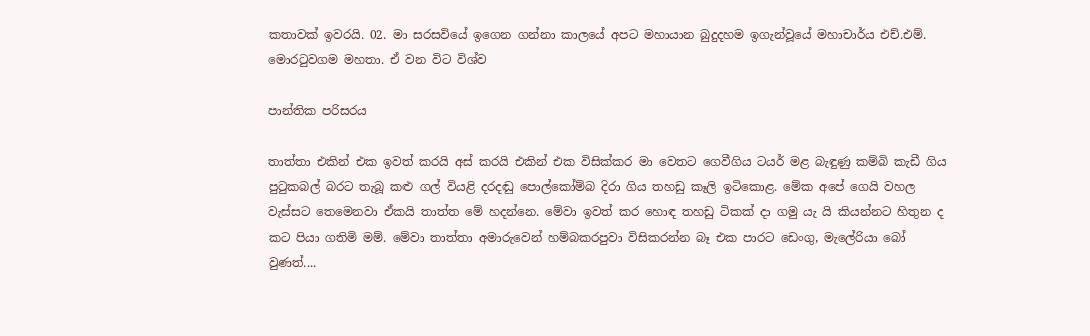කතාවක් ඉවරයි. 02. මා සරසවියේ ඉගෙන ගන්නා කාලයේ අපට මහායාන බුදුදහම ඉගැන්වූයේ මහාචාර්ය එච්.එම්. මොරටුවගම මහතා. ඒ වන විට විශ්ව

පාන්තික පරිසරය

තාත්තා එකින් එක ඉවත් කරයි අස් කරයි එකින් එක විසික්කර මා වෙතට ගෙවීගිය ටයර් මළ බැඳුණු කම්බි කැඩී ගිය පුටුකබල් බර‍ට තැබූ කළු ගල් වියළි දරදඬු පොල්කෝම්බ දිරා ගිය තහඩු කෑලි ඉටිකොළ. මේක අපේ ගෙයි වහල වැස්සට තෙමෙනවා ඒකයි තාත්ත මේ හදන්නෙ. මේවා ඉවත් කර හොඳ තහඩු ටිකක් දා ගමු යැ යි කියන්නට හිතුන ද කට පියා ගතිමි මම්. මේවා තාත්තා අමාරුවෙන් හම්බකරපුවා විසිකරන්න බෑ එක පාරට ඩෙංගු, මැලේරියා බෝ වුණත්....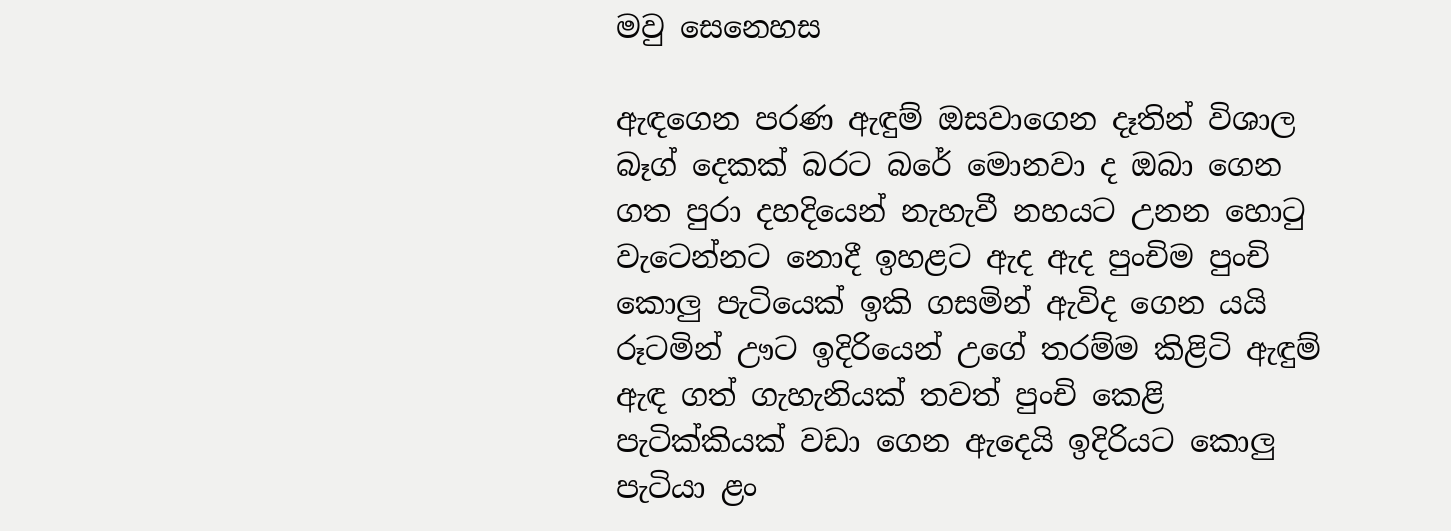මවු සෙනෙහස

ඇඳගෙන පරණ ඇඳුම් ඔසවාගෙන දෑතින් විශාල බෑග් දෙකක් බරට බරේ මොනවා ද ඔබා ගෙන ගත පුරා දහදියෙන් නැහැවී නහයට උනන හොටු වැටෙන්නට නොදී ඉහළට ඇද ඇද පුංචිම පුංචි කොලු පැටියෙක් ඉකි ගසමින් ඇවිද ගෙන යයි රූටමින් ඌට ඉදිරියෙන් උගේ තරම්ම කිළිටි ඇඳුම් ඇඳ ගත් ගැහැනියක් තවත් පුංචි කෙළි පැටික්කියක් වඩා ගෙන ඇදෙයි ඉදිරියට කොලු පැටියා ළං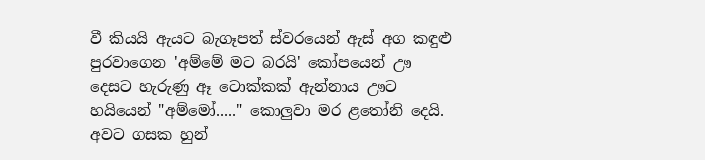වී කියයි ඇයට බැගෑපත් ස්වරයෙන් ඇස් අග කඳුළු පුරවාගෙන 'අම්මේ මට බරයි' කෝපයෙන් ඌ දෙසට හැරුණු ඈ ටොක්කක් ඇන්නාය ඌට හයියෙන් "අම්මෝ....." කොලුවා මර ළතෝනි දෙයි. අවට ගසක හුන්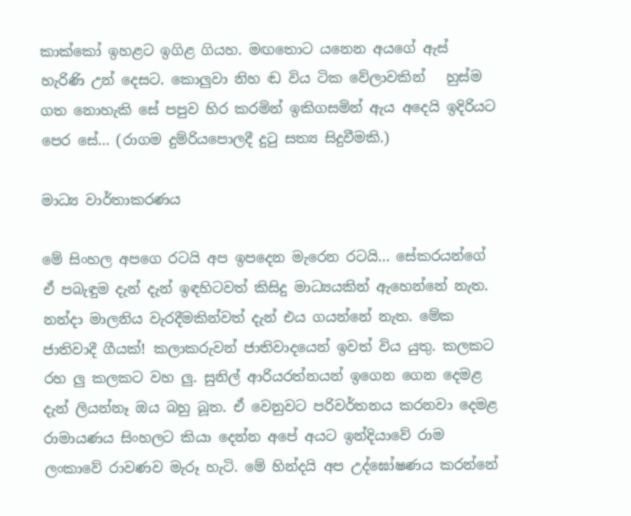කාක්කෝ ඉහළට ඉගිළ ගියහ. මඟතොට යනෙන අයගේ ඇස් හැරිණි උන් දෙසට. කොලුවා නිහ ඬ විය ටික වේලාවකින්   හුස්ම ගත නොහැකි සේ පපුව හිර කරමින් ඉකිගසමින් ඇය අදෙයි ඉදිරියට පෙර සේ... (රාගම දුම්රියපොලදී දුටු සත්‍ය සිදුවීමකි.)

මාධ්‍ය වාර්තාකරණය

මේ සිංහල අපගෙ රටයි අප ඉපදෙන මැරෙන රටයි... සේකරයන්ගේ ඒ පබැඳුම දැන් දැන් ඉඳහිටවත් කිසිදු මාධ්‍යයකින් ඇහෙන්නේ නැත. නන්දා මාලනිය වැරදීමකින්වත් දැන් එය ගයන්නේ නැත. මේක ජාතිවාදී ගීයක්! කලාකරුවන් ජාතිවාදයෙන් ඉවත් විය යුතු. කලකට රහ ලු කලකට වහ ලු. සුනිල් ආරියරත්නයන් ඉගෙන ගෙන දෙමළ දැන් ලියන්නෑ ඔය බහු බූත. ඒ වෙනුවට පරිවර්තනය කරනවා දෙමළ රාමායණය සිංහලට කියා දෙන්න අපේ අයට ඉන්දියාවේ රාම ලංකාවේ රාවණව මැරූ හැටි. මේ හින්දයි අප උද්ඝෝෂණය කරන්නේ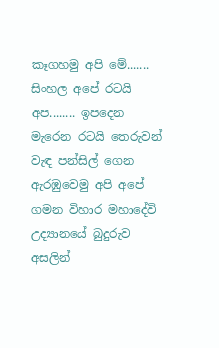කෑගහමු අපි මේ....... සිංහල අපේ රටයි අප........ ඉපදෙන මැරෙන රටයි තෙරුවන් වැඳ පන්සිල් ගෙන ඇරඹුවෙමු අපි අපේ ගමන විහාර මහාදේවි උද්‍යානයේ බුදුරුව අසලින්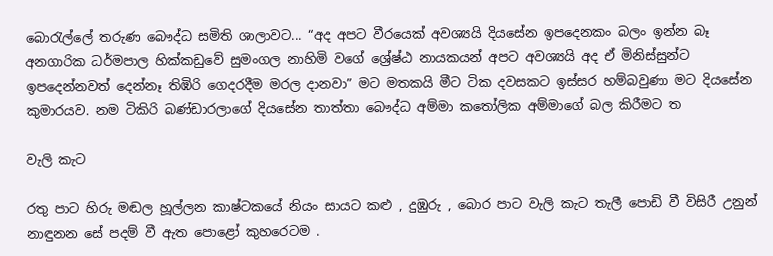බොරැල්ලේ තරුණ බෞද්ධ සමිති ශාලාවට... “අද අපට වීරයෙක් අවශ්‍යයි දියසේන ඉපදෙනකං බලං ඉන්න බෑ අනගාරික ධර්මපාල හික්කඩුවේ සුමංගල නාහිමි වගේ ශ්‍රේෂ්ඨ නායකයන් අපට අවශ්‍යයි අද ඒ මිනිස්සුන්ට ඉපදෙන්නවත් දෙන්නෑ තිඹිරි ගෙදරදීම මරල දානවා” මට මතකයි මීට ටික දවසකට ඉස්සර හම්බවුණා මට දියසේන කුමාරයව. නම ටිකිරි බණ්ඩාරලාගේ දියසේන තාත්තා බෞද්ධ අම්මා කතෝලික අම්මාගේ බල කිරීමට ත

වැලි කැට

රතු පා‍ට හිරු මඬල හූල්ලන කාෂ්ටකයේ නියං සායට කළු , දුඹුරු , බොර පාට වැලි කැට තැලී පොඩි වී විසිරී උනුන් නාඳුනන සේ පදම් වී ඇත පොළෝ කුහරෙටම .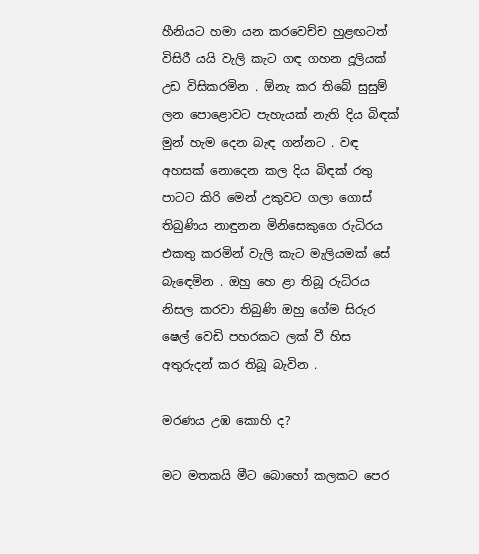හීනියට හමා යන කරවෙච්ච හුළඟටත් විසිරී යයි වැලි කැට ගඳ ගහන දූලියක් උඩ විසිකරමින . ඕනැ කර තිබේ සුසුම් ලන පොළොවට පැහැයක් නැති දිය බිඳක් මුන් හැම දෙන බැඳ ගන්නට . වඳ අහසක් නොදෙන කල දිය බිඳක් රතු පාටට කිරි මෙන් උකුවට ගලා ගොස් තිබුණිය නාඳුනන මිනිසෙකුගෙ රුධිරය එකතු කරමින් වැලි කැට මැලියමක් සේ බැ‍‍‍ඳෙමින . ඔහු හෙ ළා තිබූ රුධිරය නිසල කරවා තිබුණි ඔහු ගේම සිරුර ෂෙල් වෙඩි පහරකට ලක් වී හිස අතුරුදන් කර තිබූ බැවින .

මරණය උඹ කොහි ද?

මට මතකයි මීට බොහෝ කලකට පෙර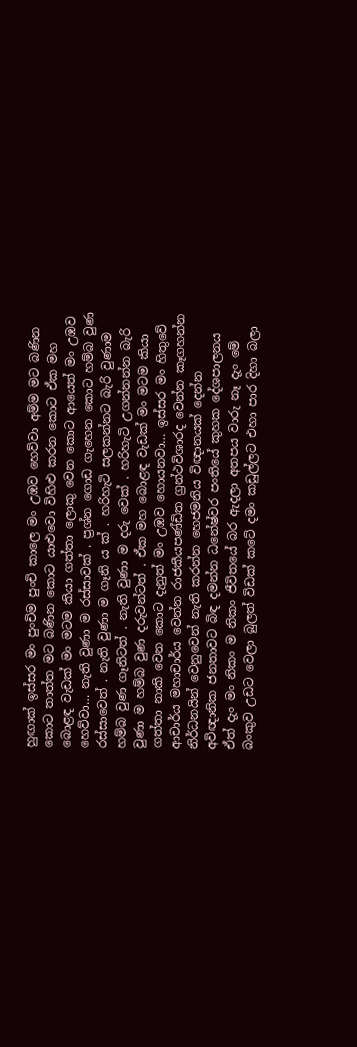හුඟාක් ඉස්සර මං පුංචිම පුංචි කාලෙ මං උඹව හෙව්වා අම්ම මට බණින කොට තාත්ත මට බණින කොට යාළුවො විහිළු කරන කොට ඒක මහ බොළඳ වැඩක් මං මටම කියා ගත්තා ලොකු වෙන කොට ආයෙත් මං උඹව හෙව්වා… නැති වුණා ම රස්සාවක් . ප්‍රශ්න ගොඩ ගැහෙන කොට හම්බ වුණ රස්සාවෙත් . නැති වුණා ම ගෑනි ය ක් . හරිහැටි සලකන්නට බැරි වුණාම හම්බ වුණ ගෑනිටත් . නැති වුණා ම දරු වෙක් . හරිහැටි උගන්නන්න බැරි වුණා ම හම්බ වුණ දරුවන්ටත් . ඒක මහ බොළඳ වැඩක් මං මටම කියා ගත්තා නාකි වෙන කොට දැනුත් මං උඹව හොයනවා… ඉස්සර මං හිතුවේ ආචාර්ය මහාචාර්ය වෙන්න රාජකීයපණ්ඩිත ග්‍රන්ථවිශාරද වෙන්න කෑගහන්න නිර්ධනයින් වෙනුවෙන් නැති කරන්න හෙජමනිය විඥානයක් දෙන්න අවිඥානික ජනතාවට බිඳ දමන්න ධනේෂ්වර පංතියේ කුහක දේශපාලනය ඒත් දැං මං නිකං ම නිකං ජීවිතයේ බර ඇදලා අතපය වාරු නෑ දැං මේ බංකුව උඩට වෙලා බුලත් විඩක් කටේ දමං කඩුල්ලට එහා පාර දිහා බලා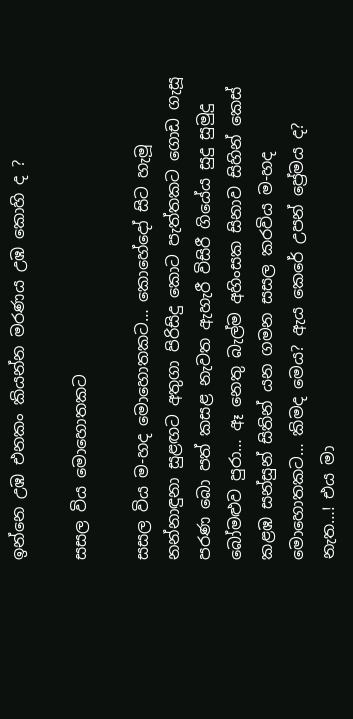ඉන්නෙ උඹ එනකං කියන්න මරණය උඹ කොහි ද ?

සසල විය මොහොතකට

සසල විය ම-හද මොහොතකට… කොහේදෝ සිට හැමූ නන්නාඳුනා සුළඟට අතුගා පිරිසිදු කොට පැත්තකට ගොඩ ගැසූ පරණ බො පත් කසළ නැවත ඇහැරී විසිරී ගියේය සුදු සුමුදු බෝමළුව පුරා… ඈ නෙතු බැල්ම අහිංසක සිනාව සිහින් කෙස් කළඹ සන්සුන් සිතින් යන ගමන සසල කරවිය ම-හද මොහොතකට… කිමද මෙය? ඇය කෙරේ උපන් ප්‍රේමය ද? නැත…! එය මා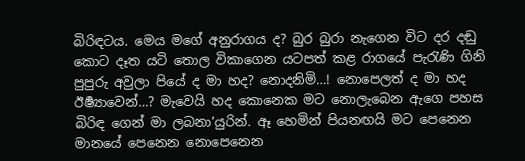බිරිඳටය. මෙය මගේ අනුරාගය ද? බුර බුරා නැගෙන විට දර දඬු කොට දෑත යටි තොල විකාගෙන යටපත් කළ රාගයේ පැරැණි ගිනි පුපුරු අවුලා පියේ ද මා හද? නොදනිමි…! නොපෙලත් ද මා හද ඊර්‍ෂ්‍යාවෙන්…? මැවෙයි හද කොනෙක මට නොලැබෙන ඇගෙ පහස බිරිඳ ගෙන් මා ලබනා’යුරින්. ඈ හෙමින් පියනඟයි මට පෙනෙන මානයේ පෙනෙන නොපෙනෙන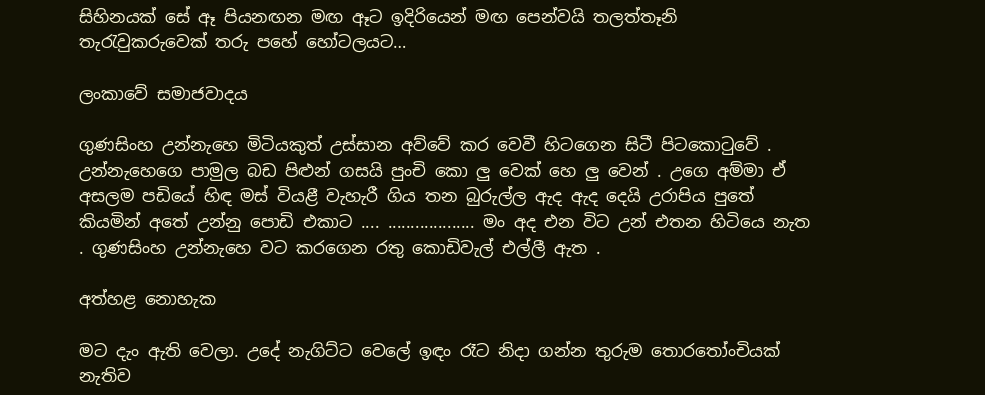සිහිනයක් සේ ඈ පියනඟන මඟ ඈට ඉදිරියෙන් මඟ පෙන්වයි තලත්තෑනි තැරැවුකරුවෙක් තරු පහේ හෝටලයට…

ලංකාවේ සමාජවාදය

ගුණසිංහ උන්නැහෙ මිටියකුත් උස්සාන අව්වේ කර වෙවී හිටගෙන සිටී පිටකොටුවේ . උන්නැහෙගෙ පාමුල බඩ පිළුන් ගසයි පුංචි කො ලු වෙක් හෙ ලු වෙන් . උගෙ අම්මා ඒ අසලම පඩියේ හිඳ මස් වියළී වැහැරී ගිය තන බුරුල්ල ඇද ඇද දෙයි උරාපිය පුතේ කියමින් අතේ උන්නු පොඩි එකාට .... ................... මං අද එන විට උන් එතන හිටියෙ නැත . ගුණසිංහ උන්නැහෙ වට කරගෙන රතු කොඩිවැල් එල්ලී ඇත .

අත්හළ නොහැක

මට දැං ඇති වෙලා. උදේ නැගිට්ට වෙලේ ඉඳං රෑට නිදා ගන්න තුරුම තොරතෝංචියක් නැතිව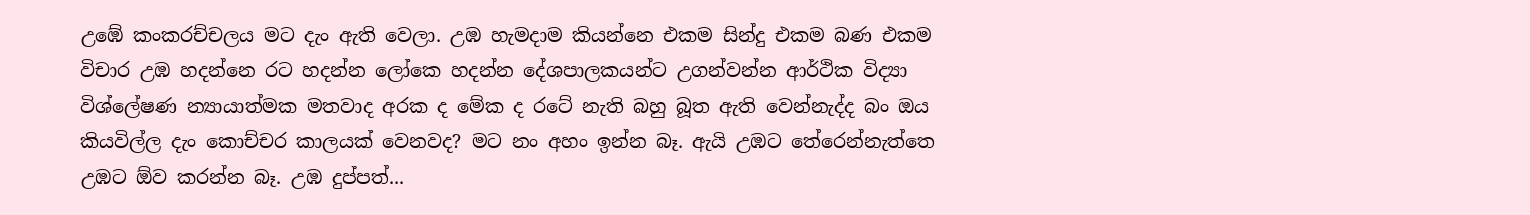උඹේ කංකරච්චලය මට දැං ඇති වෙලා. උඹ හැමදාම කියන්නෙ එකම සින්දු එකම බණ එකම විචාර උඹ හදන්නෙ රට හදන්න ලෝකෙ හදන්න දේශපාලකයන්ට උගන්වන්න ආර්ථික විද්‍යා විශ්ලේෂණ න්‍යායාත්මක මතවාද අරක ද මේක ද රටේ නැති බහු බූත ඇති වෙන්නැද්ද බං ඔය කියවිල්ල දැං කොච්චර කාලයක් වෙනවද? මට නං අහං ඉන්න බෑ. ඇයි උඹට තේරෙන්නැත්තෙ උඹට ඕව කරන්න බෑ. උඹ දුප්පත්...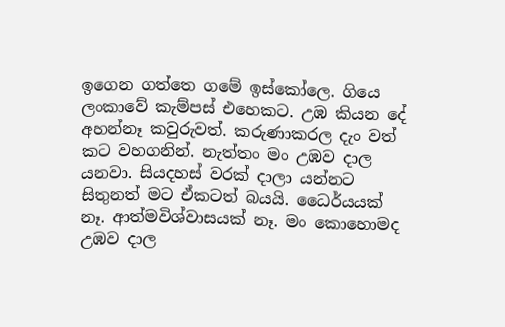ඉගෙන ගත්තෙ ගමේ ඉස්කෝලෙ. ගියෙ ලංකාවේ කැම්පස් එහෙකට. උඹ කියන දේ අහන්නෑ කවුරුවත්. කරුණාකරල දැං වත් කට වහගනින්. නැත්තං මං උඹව දාල යනවා. සියදහස් වරක් දාලා යන්නට සිතුනත් මට ඒකටත් බයයි. ධෛර්යයක් නෑ. ආත්මවිශ්වාසයක් නෑ. මං කොහොමද උඹව දාල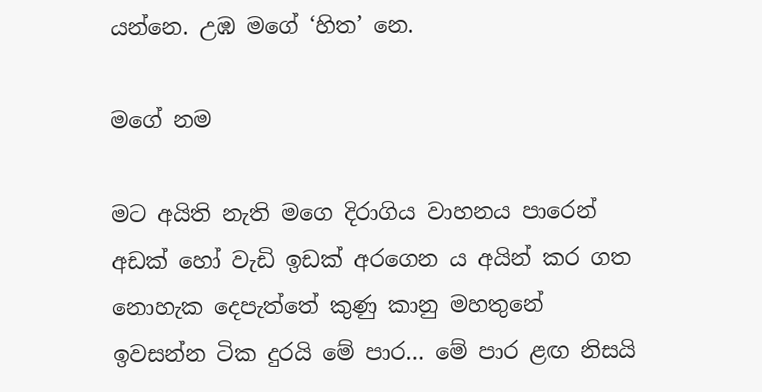යන්නෙ. උඹ මගේ ‘හිත’ නෙ.

මගේ නම

මට අයිති නැති මගෙ දිරාගිය වාහනය පාරෙන් අඩක් හෝ වැඩි ඉඩක් අරගෙන ය අයින් කර ගත නොහැක දෙපැත්තේ කුණු කානු මහතුනේ ඉවසන්න ටික දුරයි මේ පාර… මේ පාර ළඟ නිසයි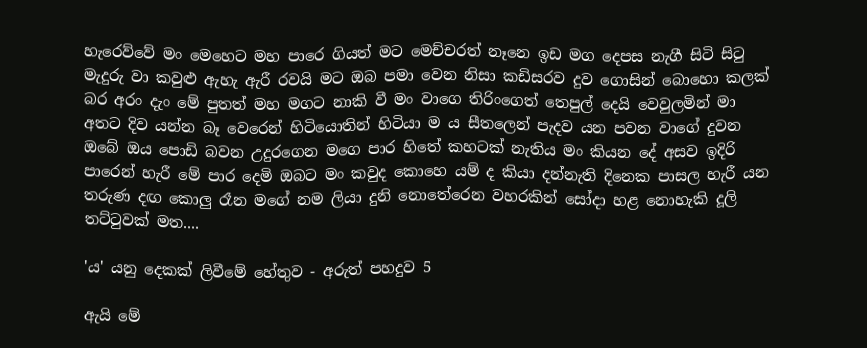හැරෙව්වේ මං මෙහෙට මහ පාරෙ ගියත් මට මෙච්චරත් නෑනෙ ඉඩ මග දෙපස නැගී සිටි සිටු මැදුරු වා කවුළු ඇහැ ඇරී රවයි මට ඔබ පමා වෙන නිසා කඩිසරව දුව ගොසින් බොහො කලක් බර අරං දැං මේ පුතත් මහ මගට නාකි වී මං වාගෙ තිරිංගෙත් තෙපුල් දෙයි වෙවුලමින් මා අතට දිව යන්න බෑ වෙරෙන් හිටියොතින් හිටියා ම ය සීතලෙන් පැදව යන පවන වාගේ දුවන ඔබේ ඔය පොඩි බවන උදුරගෙන මගෙ පාර හිතේ කහටක් නැතිය මං කියන දේ අසව ඉදිරි පාරෙන් හැරී මේ පාර දෙමි ඔබට මං කවුද කොහෙ යම් ද කියා දන්නැති දිනෙක පාසල හැරී යන තරුණ දඟ කොලු රෑන මගේ නම ලියා දුනි නොතේරෙන වහරකින් සෝදා හළ නොහැකි දූලි තට්ටුවක් මත....

'ය' යනු දෙකක් ලිවීමේ හේතුව - අරුත් පහදුව 5

ඇයි මේ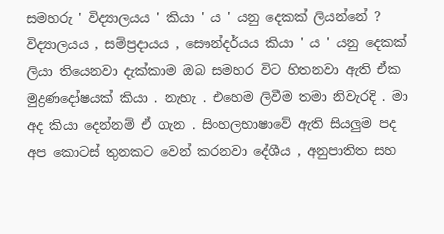සමහරු ' විද්‍යාලයය ' කියා ' ය ' යනු දෙකක් ලියන්නේ ? විද්‍යාලයය , සම්ප්‍රදායය , සෞන්දර්යය කියා ' ය ' යනු දෙකක් ලියා තියෙනවා දැක්කාම ඔබ සමහර විට හිතනවා ඇති ඒක මුද්‍රණදෝෂයක් කියා . නැහැ . එහෙම ලිවීම තමා නිවැරදි . මා අද කියා දෙන්නම් ඒ ගැන . සිංහලභාෂාවේ ඇති සියලුම පද අප කොටස් තුනකට වෙන් කරනවා දේශීය , අනුපාතිත සහ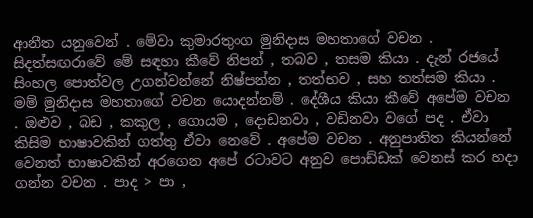ආනීත යනුවෙන් . මේවා කුමාරතුංග මුනිදාස මහතාගේ වචන . සිදත්සඟරාවේ මේ සඳහා කීවේ නිපන් , තබව , තසම කියා . දැන් රජයේ සිංහල පොත්වල උගන්වන්නේ නිෂ්පන්න , තත්භව , සහ තත්සම කියා . මම් මුනිදාස මහතාගේ වචන යොදන්නම් . දේශීය කියා කීවේ අපේම වචන . ඔළුව , බඩ , කකුල , ගොයම , දොඩනවා , වඩිනවා වගේ පද . ඒවා කිසිම භාෂාවකින් ගත්තු ඒවා නෙවේ . අපේම වචන . අනුපාතිත කියන්නේ වෙනත් භාෂාවකින් අරගෙන අපේ රටාවට අනුව පොඩ්ඩක් වෙනස් කර හදා ගන්න වචන . පාද > පා ,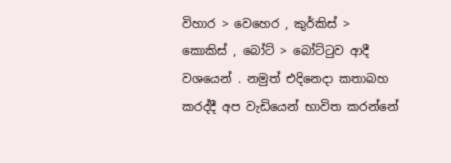විහාර > වෙහෙර , කුර්කිස් > කොකිස් , බෝට් > බෝට්ටුව ආදී වශයෙන් . නමුත් එදිනෙදා කතාබහ කරද්දී අප වැඩියෙන් භාවිත කරන්නේ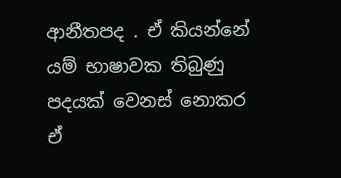ආනීතපද . ඒ කියන්නේ යම් භාෂාවක තිබුණු පදයක් වෙනස් නොකර ඒ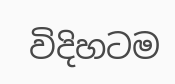විදිහටම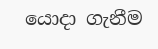යොදා ගැනීම